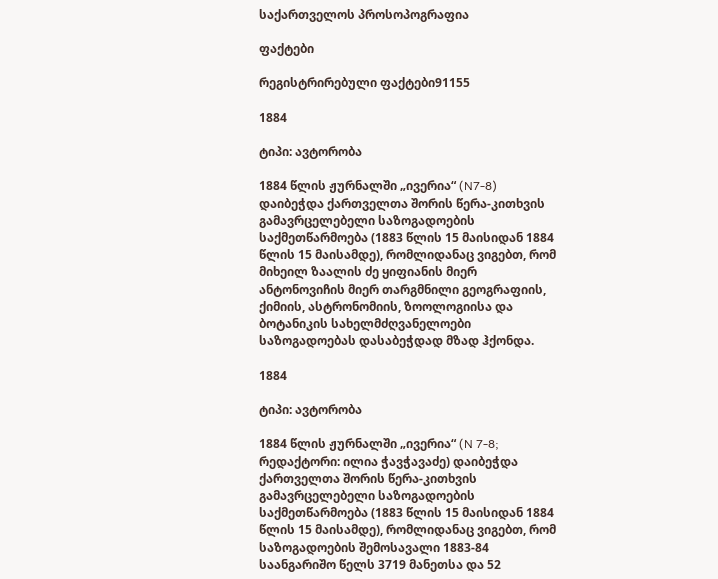საქართველოს პროსოპოგრაფია

ფაქტები

რეგისტრირებული ფაქტები91155

1884

ტიპი: ავტორობა

1884 წლის ჟურნალში „ივერია“ (N7-8) დაიბეჭდა ქართველთა შორის წერა-კითხვის გამავრცელებელი საზოგადოების საქმეთწარმოება (1883 წლის 15 მაისიდან 1884 წლის 15 მაისამდე), რომლიდანაც ვიგებთ, რომ მიხეილ ზაალის ძე ყიფიანის მიერ ანტონოვიჩის მიერ თარგმნილი გეოგრაფიის, ქიმიის, ასტრონომიის, ზოოლოგიისა და ბოტანიკის სახელმძღვანელოები საზოგადოებას დასაბეჭდად მზად ჰქონდა.

1884

ტიპი: ავტორობა

1884 წლის ჟურნალში „ივერია“ (N 7-8; რედაქტორი: ილია ჭავჭავაძე) დაიბეჭდა ქართველთა შორის წერა-კითხვის გამავრცელებელი საზოგადოების საქმეთწარმოება (1883 წლის 15 მაისიდან 1884 წლის 15 მაისამდე), რომლიდანაც ვიგებთ, რომ საზოგადოების შემოსავალი 1883-84 საანგარიშო წელს 3719 მანეთსა და 52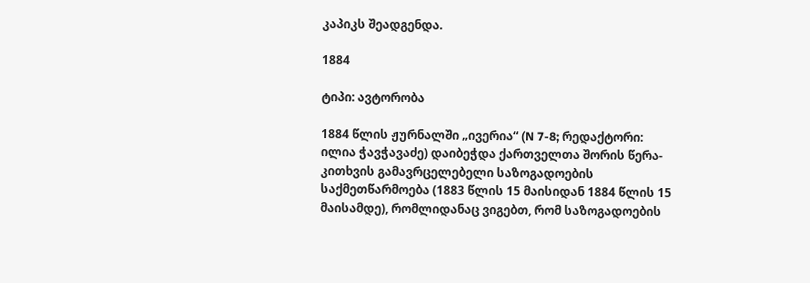კაპიკს შეადგენდა.

1884

ტიპი: ავტორობა

1884 წლის ჟურნალში „ივერია“ (N 7-8; რედაქტორი: ილია ჭავჭავაძე) დაიბეჭდა ქართველთა შორის წერა-კითხვის გამავრცელებელი საზოგადოების საქმეთწარმოება (1883 წლის 15 მაისიდან 1884 წლის 15 მაისამდე), რომლიდანაც ვიგებთ, რომ საზოგადოების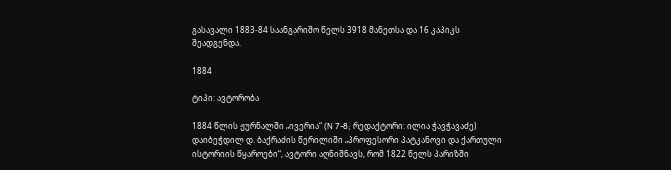გასავალი 1883-84 საანგარიშო წელს 3918 მანეთსა და 16 კაპიკს შეადგენდა.

1884

ტიპი: ავტორობა

1884 წლის ჟურნალში „ივერია“ (N 7-8; რედაქტორი: ილია ჭავჭავაძე) დაიბეჭდილ დ. ბაქრაძის წერილიში „პროფესორი პატკანოვი და ქართული ისტორიის წყაროები“, ავტორი აღნიშნავს, რომ 1822 წელს პარიზში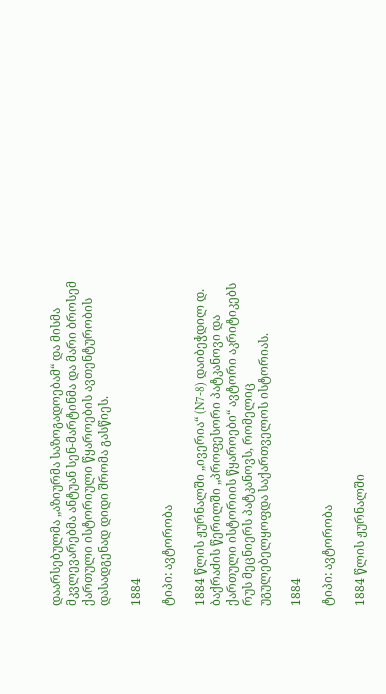დაარსებულმა „აზიურმა საზოგადოებამ“ და მისმა მკვლევარებმა ანტუან სენ-მარტინმა და მარი ბროსემ ქართული ისტორიული წყაროების ავთენტურობის დასადგენად დიდი შრომა გასწიეს.

1884

ტიპი: ავტორობა

1884 წლის ჟურნალში „ივერია“ (N7-8) დაიბეჭდილ დ. ბაქრაძის წერილში „პროფესორი პატკანოვი და ქართული ისტორიის წყაროები“ ავტორი აკრიტიკებს რუს მეცნიერს პატკანოვს, რომელიც უგულებელყოფდა საქართველოს ისტორიას.

1884

ტიპი: ავტორობა

1884 წლის ჟურნალში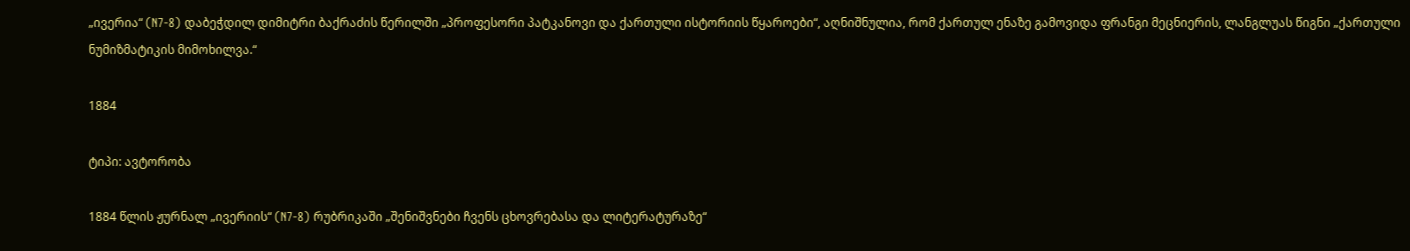„ივერია“ (N7-8) დაბეჭდილ დიმიტრი ბაქრაძის წერილში „პროფესორი პატკანოვი და ქართული ისტორიის წყაროები“, აღნიშნულია, რომ ქართულ ენაზე გამოვიდა ფრანგი მეცნიერის, ლანგლუას წიგნი „ქართული ნუმიზმატიკის მიმოხილვა.“

1884

ტიპი: ავტორობა

1884 წლის ჟურნალ „ივერიის“ (N7-8) რუბრიკაში „შენიშვნები ჩვენს ცხოვრებასა და ლიტერატურაზე“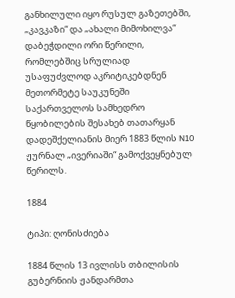განხილული იყო რუსულ გაზეთებში, „კავკაზი“ და „ახალი მიმოხილვა“ დაბეჭდილი ორი წერილი, რომლებშიც სრულიად უსაფუძვლოდ აკრიტიკებდნენ მეთორმეტე საუკუნეში საქართველოს სამხედრო წყობილების შესახებ თათარყან დადეშქელიანის მიერ 1883 წლის N10 ჟურნალ „ივერიაში“ გამოქვეყნებულ წერილს.

1884

ტიპი: ღონისძიება

1884 წლის 13 ივლისს თბილისის გუბერნიის ჟანდარმთა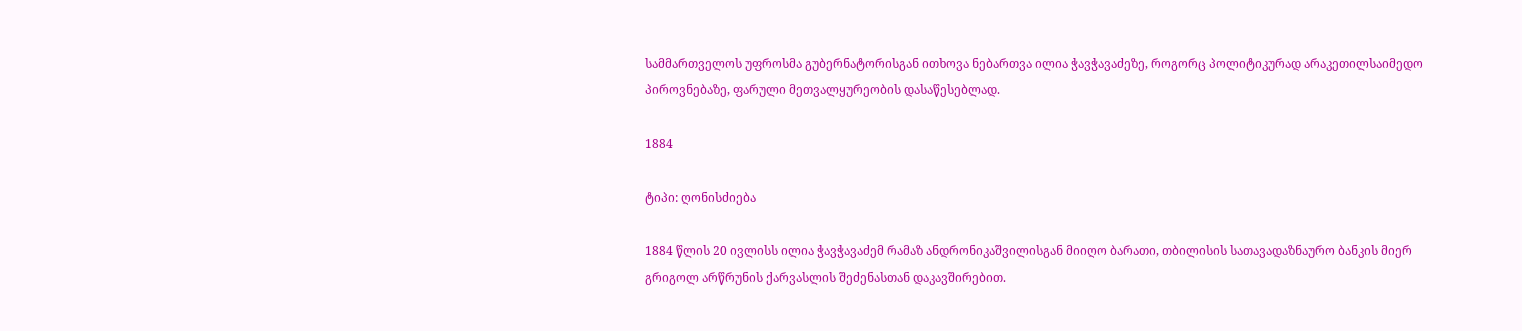სამმართველოს უფროსმა გუბერნატორისგან ითხოვა ნებართვა ილია ჭავჭავაძეზე, როგორც პოლიტიკურად არაკეთილსაიმედო პიროვნებაზე, ფარული მეთვალყურეობის დასაწესებლად.

1884

ტიპი: ღონისძიება

1884 წლის 20 ივლისს ილია ჭავჭავაძემ რამაზ ანდრონიკაშვილისგან მიიღო ბარათი, თბილისის სათავადაზნაურო ბანკის მიერ გრიგოლ არწრუნის ქარვასლის შეძენასთან დაკავშირებით.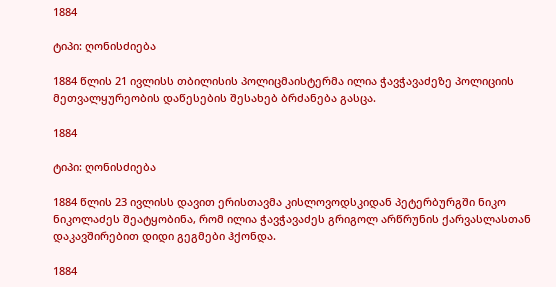1884

ტიპი: ღონისძიება

1884 წლის 21 ივლისს თბილისის პოლიცმაისტერმა ილია ჭავჭავაძეზე პოლიციის მეთვალყურეობის დაწესების შესახებ ბრძანება გასცა.

1884

ტიპი: ღონისძიება

1884 წლის 23 ივლისს დავით ერისთავმა კისლოვოდსკიდან პეტერბურგში ნიკო ნიკოლაძეს შეატყობინა, რომ ილია ჭავჭავაძეს გრიგოლ არწრუნის ქარვასლასთან დაკავშირებით დიდი გეგმები ჰქონდა.

1884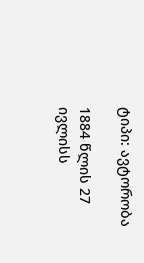ტიპი: ავტორობა

1884 წლის 27 ივლისს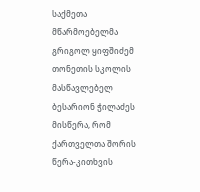საქმეთა მწარმოებელმა გრიგოლ ყიფშიძემ თონეთის სკოლის მასწავლებელ ბესარიონ ჭილაძეს მისწერა, რომ ქართველთა შორის წერა-კითხვის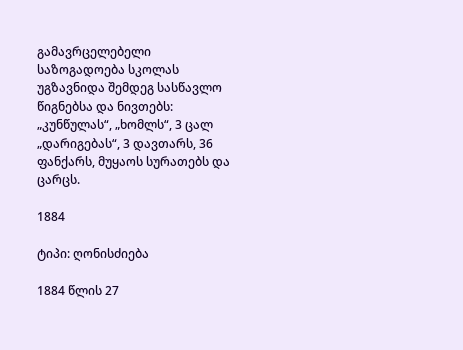გამავრცელებელი საზოგადოება სკოლას უგზავნიდა შემდეგ სასწავლო წიგნებსა და ნივთებს: „კუნწულას“, „ხომლს“, 3 ცალ „დარიგებას“, 3 დავთარს, 36 ფანქარს, მუყაოს სურათებს და ცარცს.

1884

ტიპი: ღონისძიება

1884 წლის 27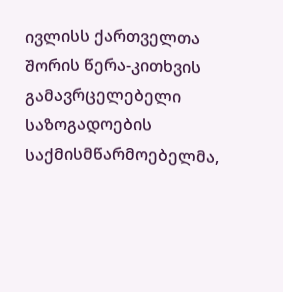ივლისს ქართველთა შორის წერა-კითხვის გამავრცელებელი საზოგადოების საქმისმწარმოებელმა,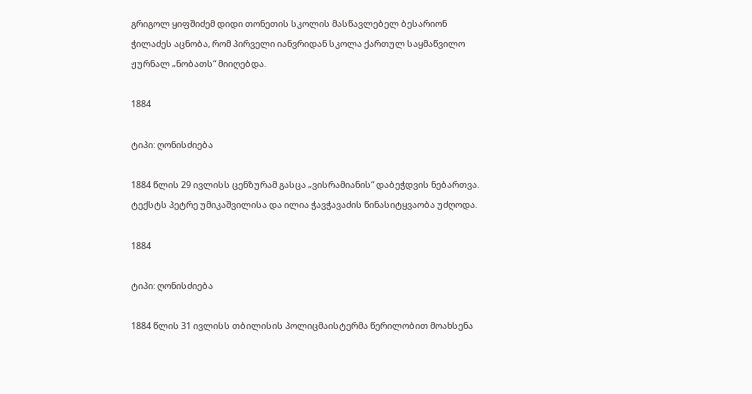გრიგოლ ყიფშიძემ დიდი თონეთის სკოლის მასწავლებელ ბესარიონ ჭილაძეს აცნობა, რომ პირველი იანვრიდან სკოლა ქართულ საყმაწვილო ჟურნალ „ნობათს“ მიიღებდა.

1884

ტიპი: ღონისძიება

1884 წლის 29 ივლისს ცენზურამ გასცა „ვისრამიანის“ დაბეჭდვის ნებართვა. ტექსტს პეტრე უმიკაშვილისა და ილია ჭავჭავაძის წინასიტყვაობა უძღოდა.

1884

ტიპი: ღონისძიება

1884 წლის 31 ივლისს თბილისის პოლიცმაისტერმა წერილობით მოახსენა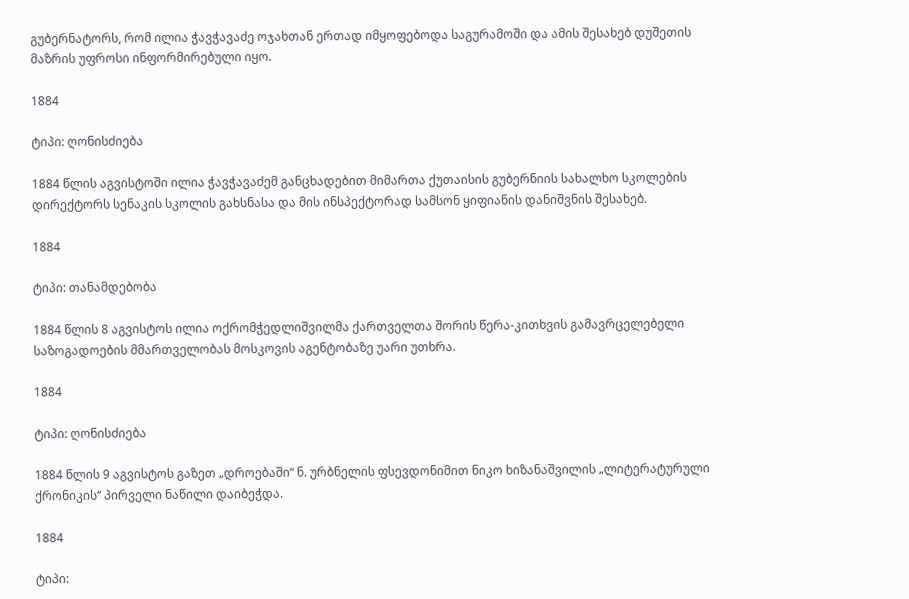გუბერნატორს, რომ ილია ჭავჭავაძე ოჯახთან ერთად იმყოფებოდა საგურამოში და ამის შესახებ დუშეთის მაზრის უფროსი ინფორმირებული იყო.

1884

ტიპი: ღონისძიება

1884 წლის აგვისტოში ილია ჭავჭავაძემ განცხადებით მიმართა ქუთაისის გუბერნიის სახალხო სკოლების დირექტორს სენაკის სკოლის გახსნასა და მის ინსპექტორად სამსონ ყიფიანის დანიშვნის შესახებ.

1884

ტიპი: თანამდებობა

1884 წლის 8 აგვისტოს ილია ოქრომჭედლიშვილმა ქართველთა შორის წერა-კითხვის გამავრცელებელი საზოგადოების მმართველობას მოსკოვის აგენტობაზე უარი უთხრა.

1884

ტიპი: ღონისძიება

1884 წლის 9 აგვისტოს გაზეთ „დროებაში“ ნ. ურბნელის ფსევდონიმით ნიკო ხიზანაშვილის „ლიტერატურული ქრონიკის“ პირველი ნაწილი დაიბეჭდა.

1884

ტიპი: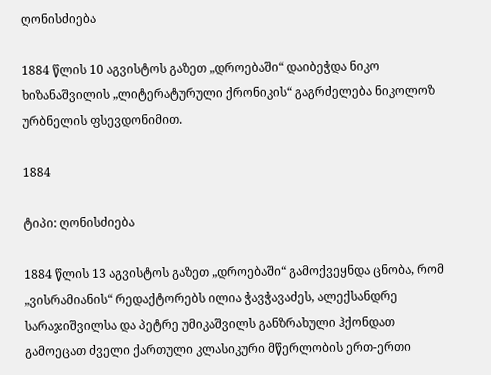ღონისძიება

1884 წლის 10 აგვისტოს გაზეთ „დროებაში“ დაიბეჭდა ნიკო ხიზანაშვილის „ლიტერატურული ქრონიკის“ გაგრძელება ნიკოლოზ ურბნელის ფსევდონიმით.

1884

ტიპი: ღონისძიება

1884 წლის 13 აგვისტოს გაზეთ „დროებაში“ გამოქვეყნდა ცნობა, რომ „ვისრამიანის“ რედაქტორებს ილია ჭავჭავაძეს, ალექსანდრე სარაჯიშვილსა და პეტრე უმიკაშვილს განზრახული ჰქონდათ გამოეცათ ძველი ქართული კლასიკური მწერლობის ერთ-ერთი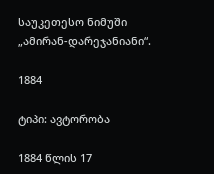საუკეთესო ნიმუში „ამირან-დარეჯანიანი“.

1884

ტიპი: ავტორობა

1884 წლის 17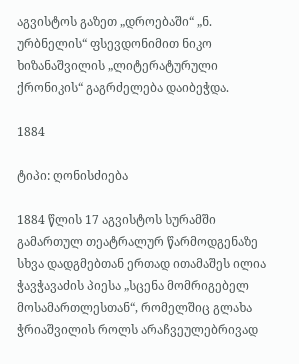აგვისტოს გაზეთ „დროებაში“ „ნ. ურბნელის“ ფსევდონიმით ნიკო ხიზანაშვილის „ლიტერატურული ქრონიკის“ გაგრძელება დაიბეჭდა.

1884

ტიპი: ღონისძიება

1884 წლის 17 აგვისტოს სურამში გამართულ თეატრალურ წარმოდგენაზე სხვა დადგმებთან ერთად ითამაშეს ილია ჭავჭავაძის პიესა „სცენა მომრიგებელ მოსამართლესთან“, რომელშიც გლახა ჭრიაშვილის როლს არაჩვეულებრივად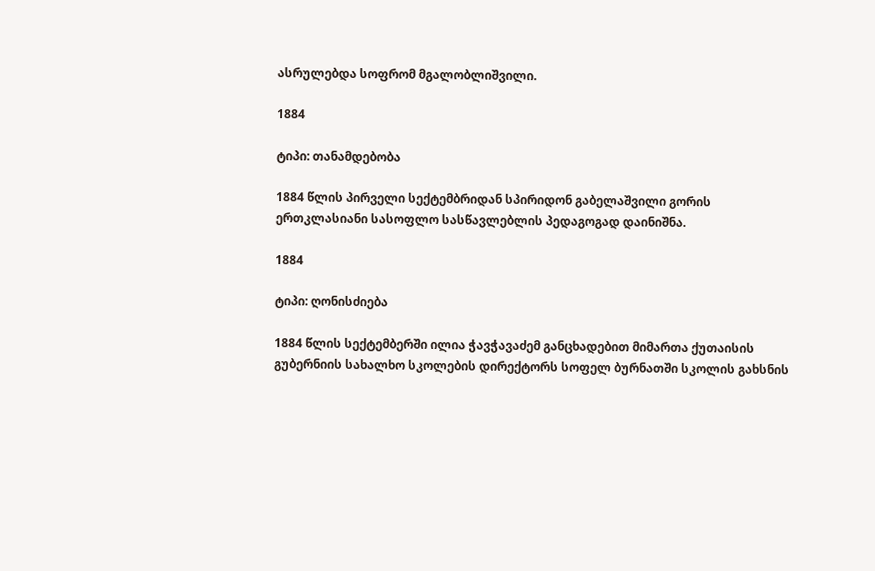ასრულებდა სოფრომ მგალობლიშვილი.

1884

ტიპი: თანამდებობა

1884 წლის პირველი სექტემბრიდან სპირიდონ გაბელაშვილი გორის ერთკლასიანი სასოფლო სასწავლებლის პედაგოგად დაინიშნა.

1884

ტიპი: ღონისძიება

1884 წლის სექტემბერში ილია ჭავჭავაძემ განცხადებით მიმართა ქუთაისის გუბერნიის სახალხო სკოლების დირექტორს სოფელ ბურნათში სკოლის გახსნის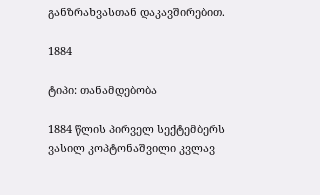განზრახვასთან დაკავშირებით.

1884

ტიპი: თანამდებობა

1884 წლის პირველ სექტემბერს ვასილ კოპტონაშვილი კვლავ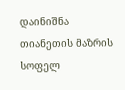დაინიშნა თიანეთის მაზრის სოფელ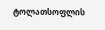ტოლათსოფლის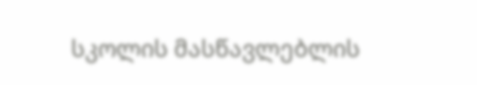სკოლის მასწავლებლის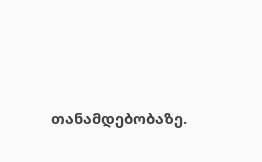თანამდებობაზე.